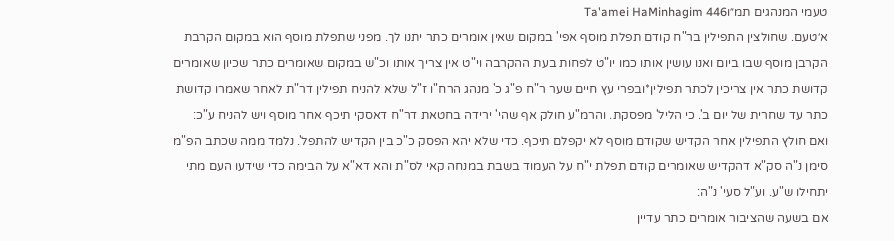טעמי המנהגים תמ״וTa'amei HaMinhagim 446
א׳טעם. שחולצין התפילין בר"ח קודם תפלת מוסף אפי' במקום שאין אומרים כתר יתנו לך. מפני שתפלת מוסף הוא במקום הקרבת הקרבן מוסף שבו ביום ואנו עושין אותו כמו יו"ט לפחות בעת ההקרבה וי"ט אין צריך אותו וכ"ש במקום שאומרים כתר שכיון שאומרים קדושת כתר אין צריכין לכתר תפילין*ובפרי עץ חיים שער ר"ח פ"ג כ' מנהג הרח"ו ז"ל שלא להניח תפילין דר"ת לאחר שאמרו קדושת כתר עד שחרית של יום ב'. כי הליל' מפסקת. והרמ"ע חולק אף שהי' ירידה בחטאת דר"ח דאסקי תיכף אחר מוסף ויש להניח ע"כ:
ואם חולץ התפילין אחר הקדיש שקודם מוסף לא יקפלם תיכף. כדי שלא יהא הפסק כ"כ בין הקדיש להתפל'. נלמד ממה שכתב הפ"מ סימן נ"ה סק"א דהקדיש שאומרים קודם תפלת י"ח על העמוד בשבת במנחה קאי לס"ת והא דא"א על הבימה כדי שידעו העם מתי יתחילו ש"ע. וע"ל סעי' נ"ה:
אם בשעה שהציבור אומרים כתר עדיין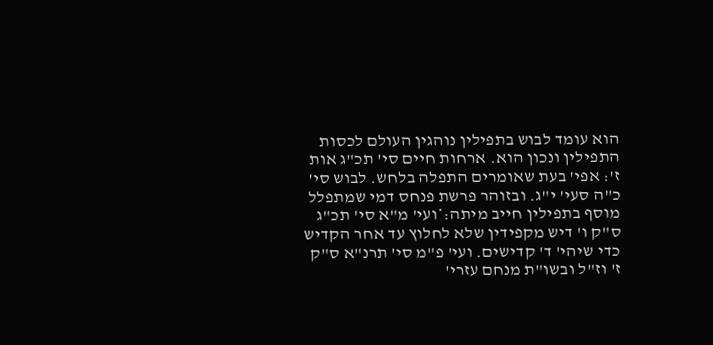הוא עומד לבוש בתפילין נוהגין העולם לכסות התפילין ונכון הוא. ארחות חיים סי' תכ"ג אות ז': אפי' בעת שאומרים התפלה בלחש. לבוש סי' כ"ה סעי' י"ג. ובזוהר פרשת פנחס דמי שמתפלל מוסף בתפילין חייב מיתה:*ועי' מ"א סי' תכ"ג ס"ק ו' דיש מקפידין שלא לחלוץ עד אחר הקדיש כדי שיהי' ד' קדישים. ועי' פ"מ סי' תרנ"א ס"ק ז' וז"ל ובשו"ת מנחם עזרי'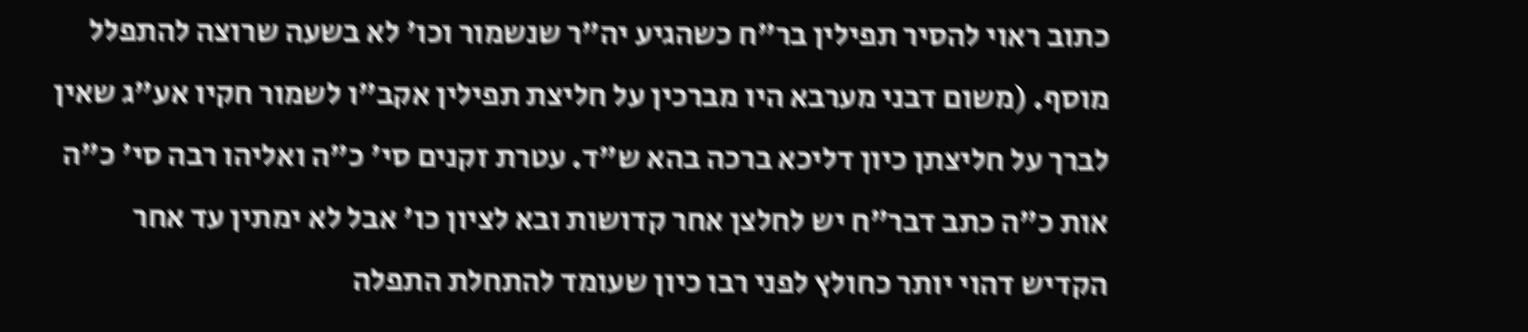כתוב ראוי להסיר תפילין בר"ח כשהגיע יה"ר שנשמור וכו' לא בשעה שרוצה להתפלל מוסף. (משום דבני מערבא היו מברכין על חליצת תפילין אקב"ו לשמור חקיו אע"ג שאין לברך על חליצתן כיון דליכא ברכה בהא ש"ד. עטרת זקנים סי' כ"ה ואליהו רבה סי' כ"ה אות כ"ה כתב דבר"ח יש לחלצן אחר קדושות ובא לציון כו' אבל לא ימתין עד אחר הקדיש דהוי יותר כחולץ לפני רבו כיון שעומד להתחלת התפלה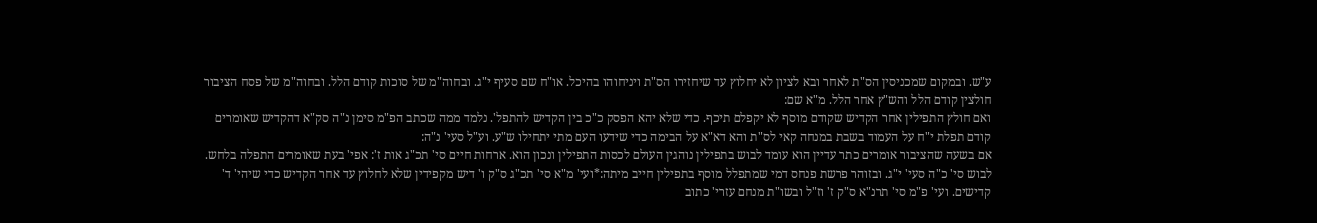ע"ש. ובמקום שמכניסין הס"ת לאחר ובא לציון לא יחלוץ עד שיחזירו הס"ת ויניחוהו בהיכל. או"ח שם סעיף י"ג. ובחוה"מ של סוכות קודם הלל. ובחוה"מ של פסח הציבור חולצין קודם הלל והש"ץ אחר הלל. מ"א שם:
ואם חולץ התפילין אחר הקדיש שקודם מוסף לא יקפלם תיכף. כדי שלא יהא הפסק כ"כ בין הקדיש להתפל'. נלמד ממה שכתב הפ"מ סימן נ"ה סק"א דהקדיש שאומרים קודם תפלת י"ח על העמוד בשבת במנחה קאי לס"ת והא דא"א על הבימה כדי שידעו העם מתי יתחילו ש"ע. וע"ל סעי' נ"ה:
אם בשעה שהציבור אומרים כתר עדיין הוא עומד לבוש בתפילין נוהגין העולם לכסות התפילין ונכון הוא. ארחות חיים סי' תכ"ג אות ז': אפי' בעת שאומרים התפלה בלחש. לבוש סי' כ"ה סעי' י"ג. ובזוהר פרשת פנחס דמי שמתפלל מוסף בתפילין חייב מיתה:*ועי' מ"א סי' תכ"ג ס"ק ו' דיש מקפידין שלא לחלוץ עד אחר הקדיש כדי שיהי' ד' קדישים. ועי' פ"מ סי' תרנ"א ס"ק ז' וז"ל ובשו"ת מנחם עזרי' כתוב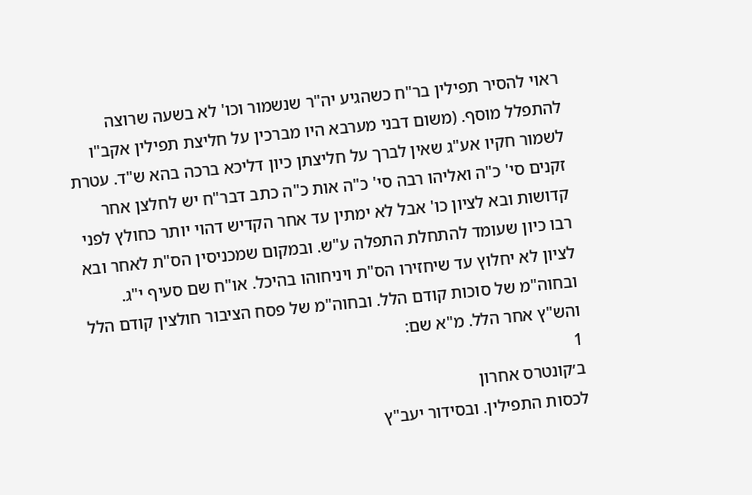ראוי להסיר תפילין בר"ח כשהגיע יה"ר שנשמור וכו' לא בשעה שרוצה להתפלל מוסף. (משום דבני מערבא היו מברכין על חליצת תפילין אקב"ו לשמור חקיו אע"ג שאין לברך על חליצתן כיון דליכא ברכה בהא ש"ד. עטרת זקנים סי' כ"ה ואליהו רבה סי' כ"ה אות כ"ה כתב דבר"ח יש לחלצן אחר קדושות ובא לציון כו' אבל לא ימתין עד אחר הקדיש דהוי יותר כחולץ לפני רבו כיון שעומד להתחלת התפלה ע"ש. ובמקום שמכניסין הס"ת לאחר ובא לציון לא יחלוץ עד שיחזירו הס"ת ויניחוהו בהיכל. או"ח שם סעיף י"ג. ובחוה"מ של סוכות קודם הלל. ובחוה"מ של פסח הציבור חולצין קודם הלל והש"ץ אחר הלל. מ"א שם:
1
ב׳קונטרס אחרון
לכסות התפילין. ובסידור יעב"ץ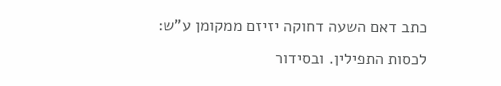כתב דאם השעה דחוקה יזיזם ממקומן ע"ש:
לכסות התפילין. ובסידור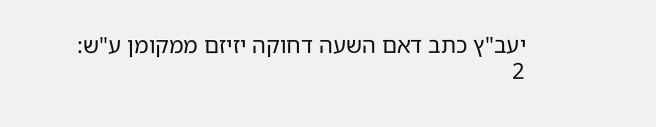יעב"ץ כתב דאם השעה דחוקה יזיזם ממקומן ע"ש:
2